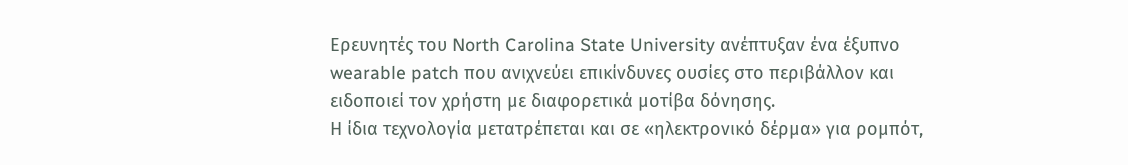Ερευνητές του North Carolina State University ανέπτυξαν ένα έξυπνο wearable patch που ανιχνεύει επικίνδυνες ουσίες στο περιβάλλον και ειδοποιεί τον χρήστη με διαφορετικά μοτίβα δόνησης.
Η ίδια τεχνολογία μετατρέπεται και σε «ηλεκτρονικό δέρμα» για ρομπότ,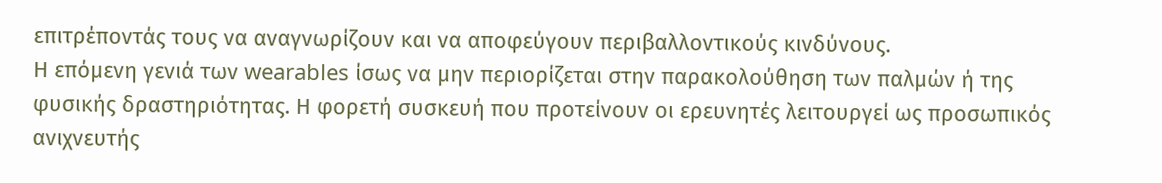επιτρέποντάς τους να αναγνωρίζουν και να αποφεύγουν περιβαλλοντικούς κινδύνους.
Η επόμενη γενιά των wearables ίσως να μην περιορίζεται στην παρακολούθηση των παλμών ή της φυσικής δραστηριότητας. Η φορετή συσκευή που προτείνουν οι ερευνητές λειτουργεί ως προσωπικός ανιχνευτής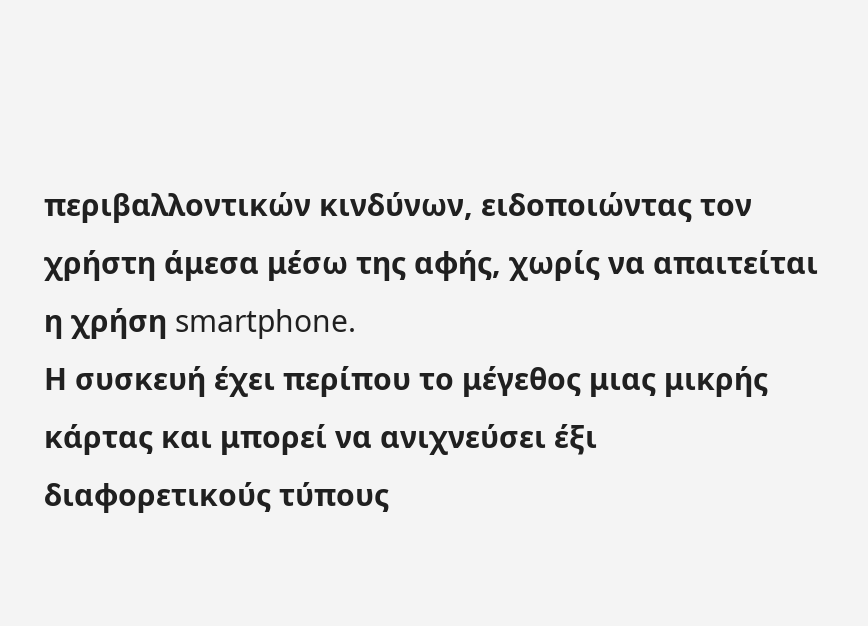περιβαλλοντικών κινδύνων, ειδοποιώντας τον χρήστη άμεσα μέσω της αφής, χωρίς να απαιτείται η χρήση smartphone.
Η συσκευή έχει περίπου το μέγεθος μιας μικρής κάρτας και μπορεί να ανιχνεύσει έξι διαφορετικούς τύπους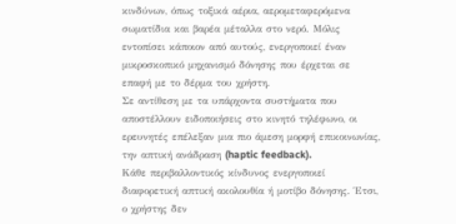κινδύνων, όπως τοξικά αέρια, αερομεταφερόμενα σωματίδια και βαρέα μέταλλα στο νερό. Μόλις εντοπίσει κάποιον από αυτούς, ενεργοποιεί έναν μικροσκοπικό μηχανισμό δόνησης που έρχεται σε επαφή με το δέρμα του χρήστη.
Σε αντίθεση με τα υπάρχοντα συστήματα που αποστέλλουν ειδοποιήσεις στο κινητό τηλέφωνο, οι ερευνητές επέλεξαν μια πιο άμεση μορφή επικοινωνίας, την απτική ανάδραση (haptic feedback).
Κάθε περιβαλλοντικός κίνδυνος ενεργοποιεί διαφορετική απτική ακολουθία ή μοτίβο δόνησης. Έτσι, ο χρήστης δεν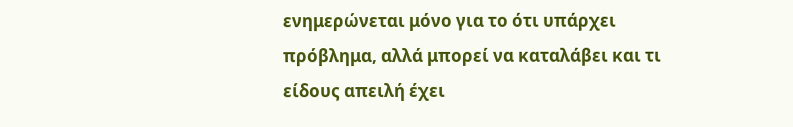ενημερώνεται μόνο για το ότι υπάρχει πρόβλημα, αλλά μπορεί να καταλάβει και τι είδους απειλή έχει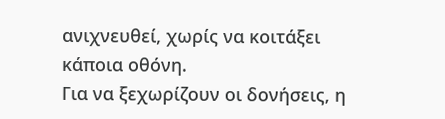ανιχνευθεί, χωρίς να κοιτάξει κάποια οθόνη.
Για να ξεχωρίζουν οι δονήσεις, η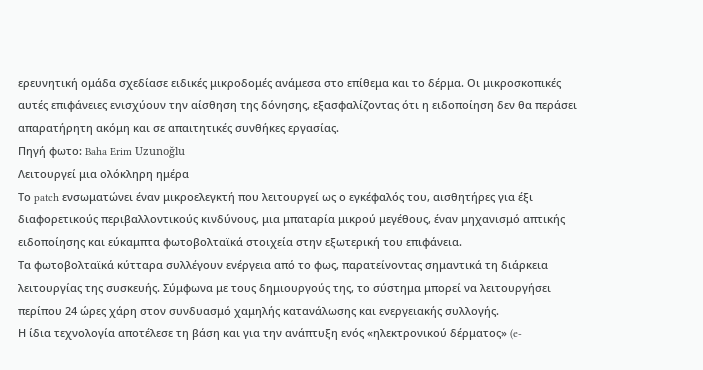ερευνητική ομάδα σχεδίασε ειδικές μικροδομές ανάμεσα στο επίθεμα και το δέρμα. Οι μικροσκοπικές αυτές επιφάνειες ενισχύουν την αίσθηση της δόνησης, εξασφαλίζοντας ότι η ειδοποίηση δεν θα περάσει απαρατήρητη ακόμη και σε απαιτητικές συνθήκες εργασίας.
Πηγή φωτο: Baha Erim Uzunoğlu
Λειτουργεί μια ολόκληρη ημέρα
Το patch ενσωματώνει έναν μικροελεγκτή που λειτουργεί ως ο εγκέφαλός του, αισθητήρες για έξι διαφορετικούς περιβαλλοντικούς κινδύνους, μια μπαταρία μικρού μεγέθους, έναν μηχανισμό απτικής ειδοποίησης και εύκαμπτα φωτοβολταϊκά στοιχεία στην εξωτερική του επιφάνεια.
Τα φωτοβολταϊκά κύτταρα συλλέγουν ενέργεια από το φως, παρατείνοντας σημαντικά τη διάρκεια λειτουργίας της συσκευής. Σύμφωνα με τους δημιουργούς της, το σύστημα μπορεί να λειτουργήσει περίπου 24 ώρες χάρη στον συνδυασμό χαμηλής κατανάλωσης και ενεργειακής συλλογής.
Η ίδια τεχνολογία αποτέλεσε τη βάση και για την ανάπτυξη ενός «ηλεκτρονικού δέρματος» (e-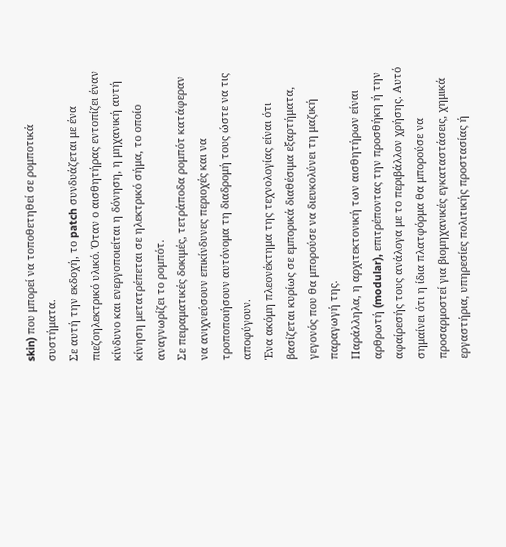skin) που μπορεί να τοποθετηθεί σε ρομποτικά συστήματα.
Σε αυτή την εκδοχή, το patch συνδυάζεται με ένα πιεζοηλεκτρικό υλικό. Όταν ο αισθητήρας εντοπίζει έναν κίνδυνο και ενεργοποιείται η δόνηση, η μηχανική αυτή κίνηση μετατρέπεται σε ηλεκτρικό σήμα, το οποίο αναγνωρίζει το ρομπότ.
Σε πειραματικές δοκιμές, τετράποδα ρομπότ κατάφεραν να ανιχνεύσουν επικίνδυνες περιοχές και να τροποποιήσουν αυτόνομα τη διαδρομή τους ώστε να τις αποφύγουν.
Ένα ακόμη πλεονέκτημα της τεχνολογίας είναι ότι βασίζεται κυρίως σε εμπορικά διαθέσιμα εξαρτήματα, γεγονός που θα μπορούσε να διευκολύνει τη μαζική παραγωγή της.
Παράλληλα, η αρχιτεκτονική των αισθητήρων είναι αρθρωτή (modular), επιτρέποντας την προσθήκη ή την αφαίρεσής τους ανάλογα με το περιβάλλον χρήσης. Αυτό σημαίνει ότι η ίδια πλατφόρμα θα μπορούσε να προσαρμοστεί για βιομηχανικές εγκαταστάσεις, χημικά εργαστήρια, υπηρεσίες πολιτικής προστασίας ή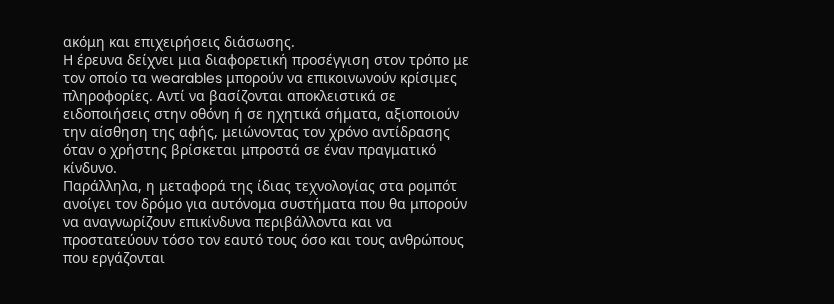ακόμη και επιχειρήσεις διάσωσης.
Η έρευνα δείχνει μια διαφορετική προσέγγιση στον τρόπο με τον οποίο τα wearables μπορούν να επικοινωνούν κρίσιμες πληροφορίες. Αντί να βασίζονται αποκλειστικά σε ειδοποιήσεις στην οθόνη ή σε ηχητικά σήματα, αξιοποιούν την αίσθηση της αφής, μειώνοντας τον χρόνο αντίδρασης όταν ο χρήστης βρίσκεται μπροστά σε έναν πραγματικό κίνδυνο.
Παράλληλα, η μεταφορά της ίδιας τεχνολογίας στα ρομπότ ανοίγει τον δρόμο για αυτόνομα συστήματα που θα μπορούν να αναγνωρίζουν επικίνδυνα περιβάλλοντα και να προστατεύουν τόσο τον εαυτό τους όσο και τους ανθρώπους που εργάζονται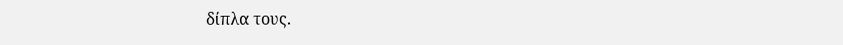δίπλα τους.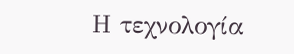Η τεχνολογία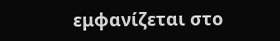εμφανίζεται στο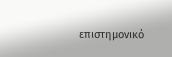επιστημονικό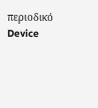περιοδικό Device